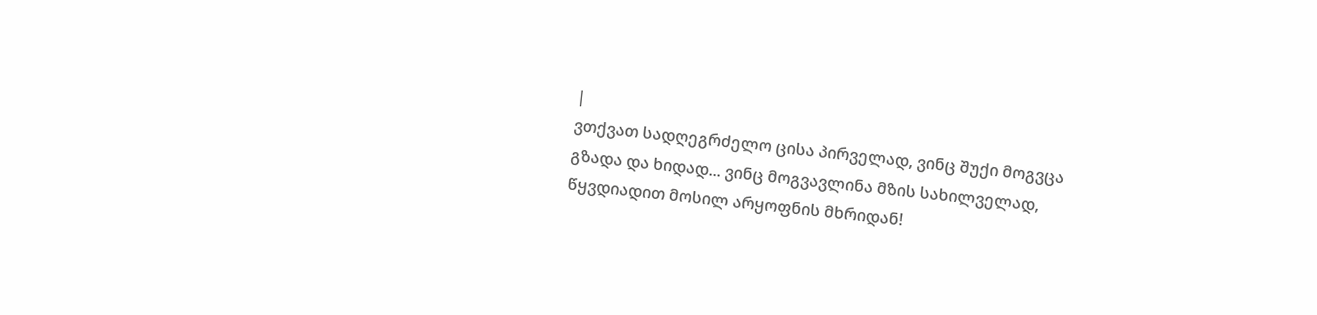|
ვთქვათ სადღეგრძელო ცისა პირველად, ვინც შუქი მოგვცა გზადა და ხიდად... ვინც მოგვავლინა მზის სახილველად, წყვდიადით მოსილ არყოფნის მხრიდან!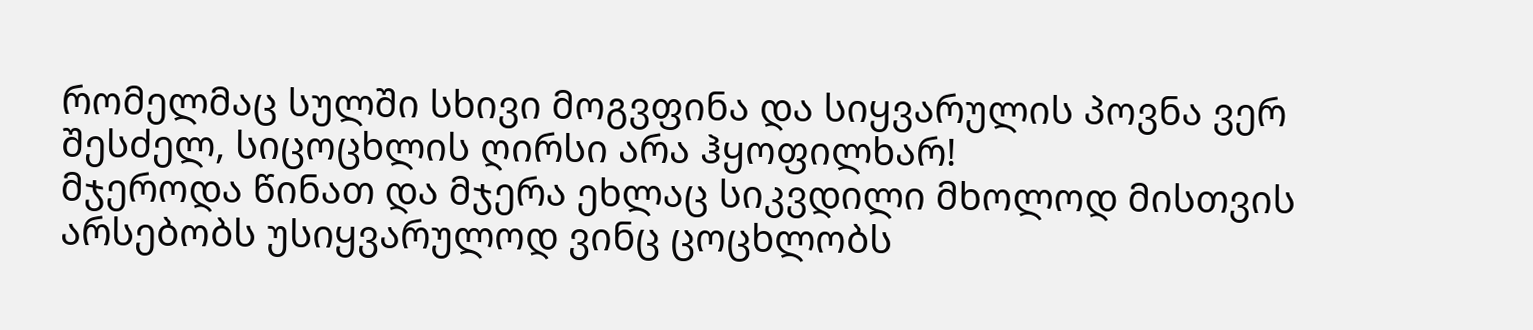რომელმაც სულში სხივი მოგვფინა და სიყვარულის პოვნა ვერ შესძელ, სიცოცხლის ღირსი არა ჰყოფილხარ!
მჯეროდა წინათ და მჯერა ეხლაც სიკვდილი მხოლოდ მისთვის არსებობს უსიყვარულოდ ვინც ცოცხლობს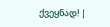ქვეყნად! |